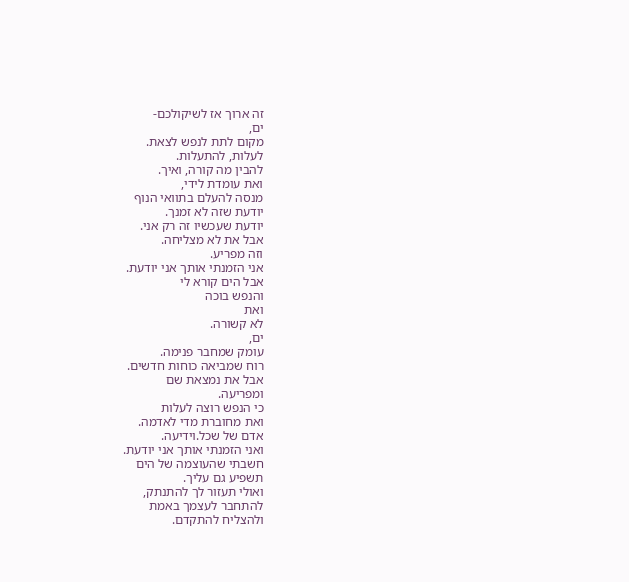זה ארוך אז לשיקולכם-
ים,
מקום לתת לנפש לצאת.
לעלות, להתעלות.
להבין מה קורה, ואיך.
ואת עומדת לידי,
מנסה להעלם בתוואי הנוף
יודעת שזה לא זמנך.
יודעת שעכשיו זה רק אני.
אבל את לא מצליחה.
וזה מפריע.
אני הזמנתי אותך אני יודעת.
אבל הים קורא לי
והנפש בוכה
ואת
לא קשורה.
ים,
עומק שמחבר פנימה.
רוח שמביאה כוחות חדשים.
אבל את נמצאת שם
ומפריעה.
כי הנפש רוצה לעלות
ואת מחוברת מדי לאדמה.
אדם של שכל.וידיעה.
ואני הזמנתי אותך אני יודעת.
חשבתי שהעוצמה של הים
תשפיע גם עליך.
ואולי תעזור לך להתנתק,
להתחבר לעצמך באמת
ולהצליח להתקדם.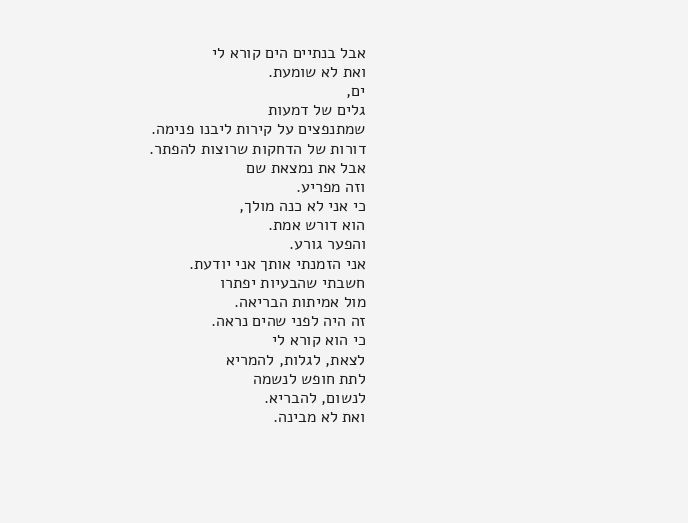אבל בנתיים הים קורא לי
ואת לא שומעת.
ים,
גלים של דמעות
שמתנפצים על קירות ליבנו פנימה.
דורות של הדחקות שרוצות להפתר.
אבל את נמצאת שם
וזה מפריע.
כי אני לא כנה מולך,
הוא דורש אמת.
והפער גורע.
אני הזמנתי אותך אני יודעת.
חשבתי שהבעיות יפתרו
מול אמיתות הבריאה.
זה היה לפני שהים נראה.
כי הוא קורא לי
לצאת, לגלות, להמריא
לתת חופש לנשמה
לנשום, להבריא.
ואת לא מבינה.